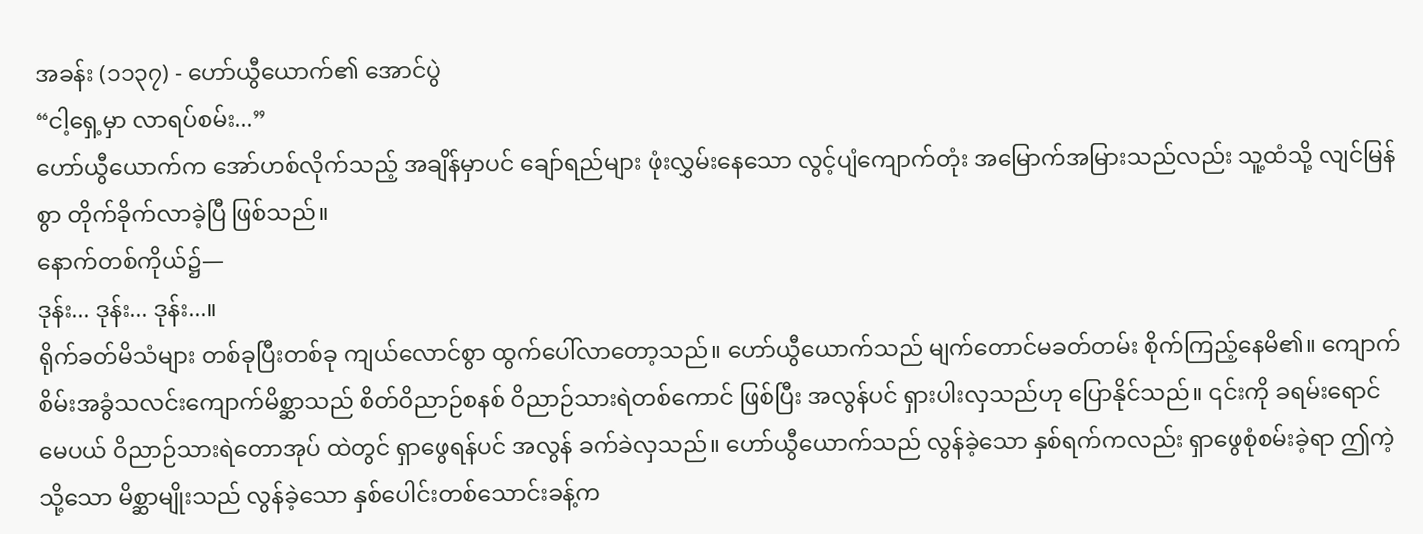အခန်း (၁၁၃၇) - ဟော်ယွီယောက်၏ အောင်ပွဲ
“ငါ့ရှေ့မှာ လာရပ်စမ်း...”
ဟော်ယွီယောက်က အော်ဟစ်လိုက်သည့် အချိန်မှာပင် ချော်ရည်များ ဖုံးလွှမ်းနေသော လွင့်ပျံကျောက်တုံး အမြောက်အမြားသည်လည်း သူ့ထံသို့ လျင်မြန်စွာ တိုက်ခိုက်လာခဲ့ပြီ ဖြစ်သည်။
နောက်တစ်ကိုယ်၌—
ဒုန်း... ဒုန်း... ဒုန်း...။
ရိုက်ခတ်မိသံများ တစ်ခုပြီးတစ်ခု ကျယ်လောင်စွာ ထွက်ပေါ်လာတော့သည်။ ဟော်ယွီယောက်သည် မျက်တောင်မခတ်တမ်း စိုက်ကြည့်နေမိ၏။ ကျောက်စိမ်းအခွံသလင်းကျောက်မိစ္ဆာသည် စိတ်ဝိညာဉ်စနစ် ဝိညာဉ်သားရဲတစ်ကောင် ဖြစ်ပြီး အလွန်ပင် ရှားပါးလှသည်ဟု ပြောနိုင်သည်။ ၎င်းကို ခရမ်းရောင်မေပယ် ဝိညာဉ်သားရဲတောအုပ် ထဲတွင် ရှာဖွေရန်ပင် အလွန် ခက်ခဲလှသည်။ ဟော်ယွီယောက်သည် လွန်ခဲ့သော နှစ်ရက်ကလည်း ရှာဖွေစုံစမ်းခဲ့ရာ ဤကဲ့သို့သော မိစ္ဆာမျိုးသည် လွန်ခဲ့သော နှစ်ပေါင်းတစ်သောင်းခန့်က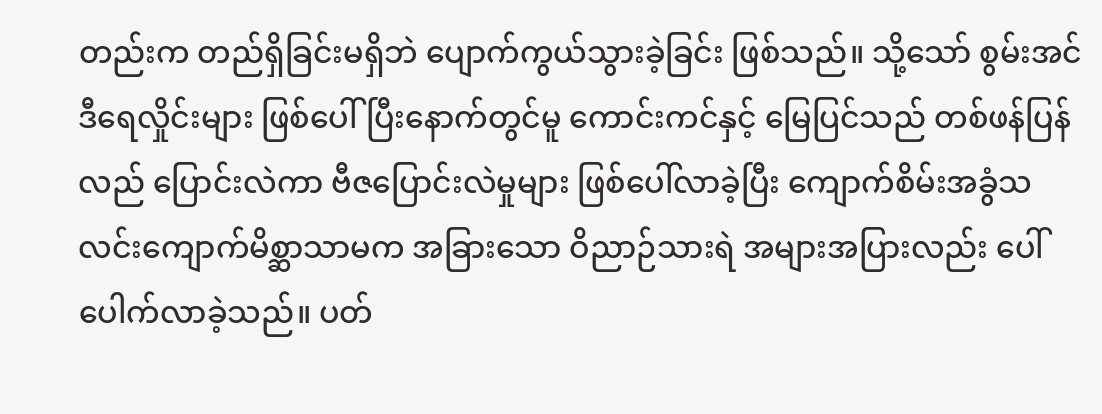တည်းက တည်ရှိခြင်းမရှိဘဲ ပျောက်ကွယ်သွားခဲ့ခြင်း ဖြစ်သည်။ သို့သော် စွမ်းအင်ဒီရေလှိုင်းများ ဖြစ်ပေါ်ပြီးနောက်တွင်မူ ကောင်းကင်နှင့် မြေပြင်သည် တစ်ဖန်ပြန်လည် ပြောင်းလဲကာ ဗီဇပြောင်းလဲမှုများ ဖြစ်ပေါ်လာခဲ့ပြီး ကျောက်စိမ်းအခွံသလင်းကျောက်မိစ္ဆာသာမက အခြားသော ဝိညာဉ်သားရဲ အများအပြားလည်း ပေါ်ပေါက်လာခဲ့သည်။ ပတ်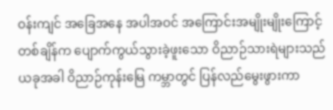ဝန်းကျင် အခြေအနေ အပါအဝင် အကြောင်းအမျိုးမျိုးကြောင့် တစ်ချိန်က ပျောက်ကွယ်သွားခဲ့ဖူးသော ဝိညာဉ်သားရဲများသည် ယခုအခါ ဝိညာဉ်ကုန်းမြေ ကမ္ဘာတွင် ပြန်လည်မွေးဖွားကာ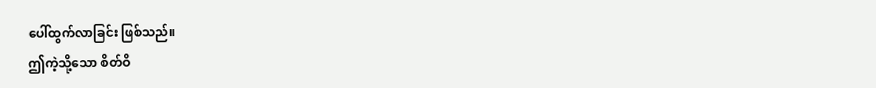ပေါ်ထွက်လာခြင်း ဖြစ်သည်။
ဤကဲ့သို့သော စိတ်ဝိ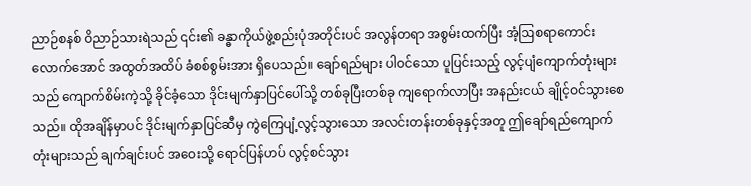ညာဉ်စနစ် ဝိညာဉ်သားရဲသည် ၎င်း၏ ခန္ဓာကိုယ်ဖွဲ့စည်းပုံအတိုင်းပင် အလွန်တရာ အစွမ်းထက်ပြီး အံ့ဩစရာကောင်းလောက်အောင် အထွတ်အထိပ် ခံစစ်စွမ်းအား ရှိပေသည်။ ချော်ရည်များ ပါဝင်သော ပူပြင်းသည့် လွင့်ပျံကျောက်တုံးများသည် ကျောက်စိမ်းကဲ့သို့ ခိုင်ခံ့သော ဒိုင်းမျက်နှာပြင်ပေါ်သို့ တစ်ခုပြီးတစ်ခု ကျရောက်လာပြီး အနည်းငယ် ချိုင့်ဝင်သွားစေသည်။ ထိုအချိန်မှာပင် ဒိုင်းမျက်နှာပြင်ဆီမှ ကွဲကြေပျံ့လွင့်သွားသော အလင်းတန်းတစ်ခုနှင့်အတူ ဤချော်ရည်ကျောက်တုံးများသည် ချက်ချင်းပင် အဝေးသို့ ရောင်ပြန်ဟပ် လွင့်စင်သွား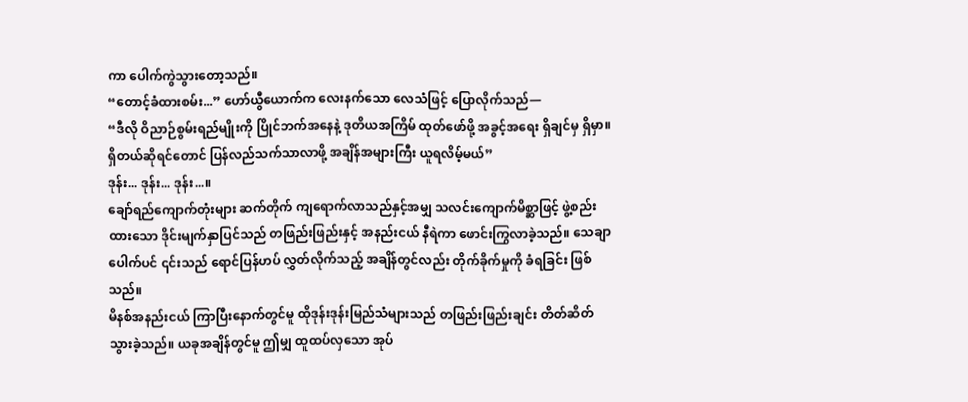ကာ ပေါက်ကွဲသွားတော့သည်။
“တောင့်ခံထားစမ်း...” ဟော်ယွီယောက်က လေးနက်သော လေသံဖြင့် ပြောလိုက်သည်—
“ဒီလို ဝိညာဉ်စွမ်းရည်မျိုးကို ပြိုင်ဘက်အနေနဲ့ ဒုတိယအကြိမ် ထုတ်ဖော်ဖို့ အခွင့်အရေး ရှိချင်မှ ရှိမှာ။ ရှိတယ်ဆိုရင်တောင် ပြန်လည်သက်သာလာဖို့ အချိန်အများကြီး ယူရလိမ့်မယ်”
ဒုန်း... ဒုန်း... ဒုန်း...။
ချော်ရည်ကျောက်တုံးများ ဆက်တိုက် ကျရောက်လာသည်နှင့်အမျှ သလင်းကျောက်မိစ္ဆာဖြင့် ဖွဲ့စည်းထားသော ဒိုင်းမျက်နှာပြင်သည် တဖြည်းဖြည်းနှင့် အနည်းငယ် နီရဲကာ ဖောင်းကြွလာခဲ့သည်။ သေချာပေါက်ပင် ၎င်းသည် ရောင်ပြန်ဟပ် လွှတ်လိုက်သည့် အချိန်တွင်လည်း တိုက်ခိုက်မှုကို ခံရခြင်း ဖြစ်သည်။
မိနစ်အနည်းငယ် ကြာပြီးနောက်တွင်မူ ထိုဒုန်းဒုန်းမြည်သံများသည် တဖြည်းဖြည်းချင်း တိတ်ဆိတ်သွားခဲ့သည်။ ယခုအချိန်တွင်မူ ဤမျှ ထူထပ်လှသော အုပ်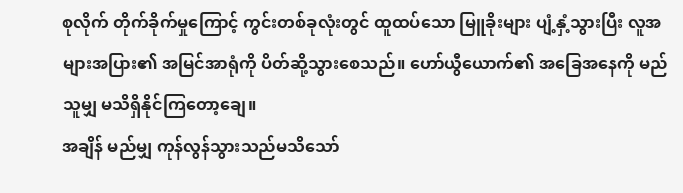စုလိုက် တိုက်ခိုက်မှုကြောင့် ကွင်းတစ်ခုလုံးတွင် ထူထပ်သော မြူခိုးများ ပျံ့နှံ့သွားပြီး လူအများအပြား၏ အမြင်အာရုံကို ပိတ်ဆို့သွားစေသည်။ ဟော်ယွီယောက်၏ အခြေအနေကို မည်သူမျှ မသိရှိနိုင်ကြတော့ချေ။
အချိန် မည်မျှ ကုန်လွန်သွားသည်မသိသော်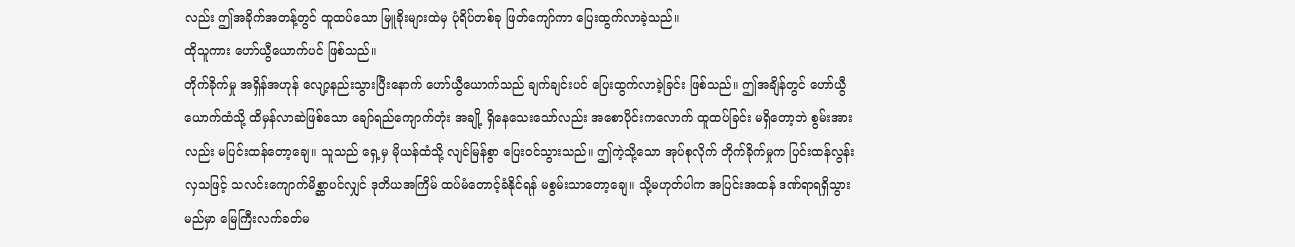လည်း ဤအခိုက်အတန့်တွင် ထူထပ်သော မြူခိုးများထဲမှ ပုံရိပ်တစ်ခု ဖြတ်ကျော်ကာ ပြေးထွက်လာခဲ့သည်။
ထိုသူကား ဟော်ယွီယောက်ပင် ဖြစ်သည်။
တိုက်ခိုက်မှု အရှိန်အဟုန် လျော့နည်းသွားပြီးနောက် ဟော်ယွီယောက်သည် ချက်ချင်းပင် ပြေးထွက်လာခဲ့ခြင်း ဖြစ်သည်။ ဤအချိန်တွင် ဟော်ယွီယောက်ထံသို့ ထိမှန်လာဆဲဖြစ်သော ချော်ရည်ကျောက်တုံး အချို့ ရှိနေသေးသော်လည်း အစောပိုင်းကလောက် ထူထပ်ခြင်း မရှိတော့ဘဲ စွမ်းအားလည်း မပြင်းထန်တော့ချေ။ သူသည် ရှေ့မှ မိုယန်ထံသို့ လျင်မြန်စွာ ပြေးဝင်သွားသည်။ ဤကဲ့သို့သော အုပ်စုလိုက် တိုက်ခိုက်မှုက ပြင်းထန်လွန်းလှသဖြင့် သလင်းကျောက်မိစ္ဆာပင်လျှင် ဒုတိယအကြိမ် ထပ်မံတောင့်ခံနိုင်ရန် မစွမ်းသာတော့ချေ။ သို့မဟုတ်ပါက အပြင်းအထန် ဒဏ်ရာရရှိသွားမည်မှာ မြေကြီးလက်ခတ်မ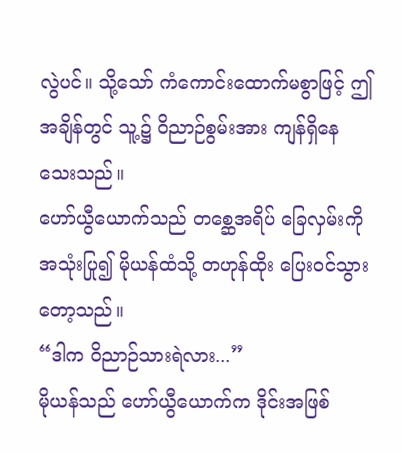လွဲပင်။ သို့သော် ကံကောင်းထောက်မစွာဖြင့် ဤအချိန်တွင် သူ့၌ ဝိညာဉ်စွမ်းအား ကျန်ရှိနေသေးသည်။
ဟော်ယွီယောက်သည် တစ္ဆေအရိပ် ခြေလှမ်းကို အသုံးပြု၍ မိုယန်ထံသို့ တဟုန်ထိုး ပြေးဝင်သွားတော့သည်။
“ဒါက ဝိညာဉ်သားရဲလား...”
မိုယန်သည် ဟော်ယွီယောက်က ဒိုင်းအဖြစ်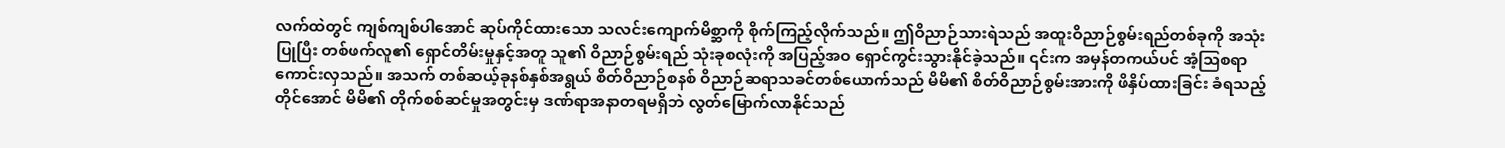လက်ထဲတွင် ကျစ်ကျစ်ပါအောင် ဆုပ်ကိုင်ထားသော သလင်းကျောက်မိစ္ဆာကို စိုက်ကြည့်လိုက်သည်။ ဤဝိညာဉ်သားရဲသည် အထူးဝိညာဉ်စွမ်းရည်တစ်ခုကို အသုံးပြုပြီး တစ်ဖက်လူ၏ ရှောင်တိမ်းမှုနှင့်အတူ သူ၏ ဝိညာဉ်စွမ်းရည် သုံးခုစလုံးကို အပြည့်အဝ ရှောင်ကွင်းသွားနိုင်ခဲ့သည်။ ၎င်းက အမှန်တကယ်ပင် အံ့ဩစရာကောင်းလှသည်။ အသက် တစ်ဆယ့်ခုနစ်နှစ်အရွယ် စိတ်ဝိညာဉ်စနစ် ဝိညာဉ်ဆရာသခင်တစ်ယောက်သည် မိမိ၏ စိတ်ဝိညာဉ်စွမ်းအားကို ဖိနှိပ်ထားခြင်း ခံရသည့်တိုင်အောင် မိမိ၏ တိုက်စစ်ဆင်မှုအတွင်းမှ ဒဏ်ရာအနာတရမရှိဘဲ လွတ်မြောက်လာနိုင်သည်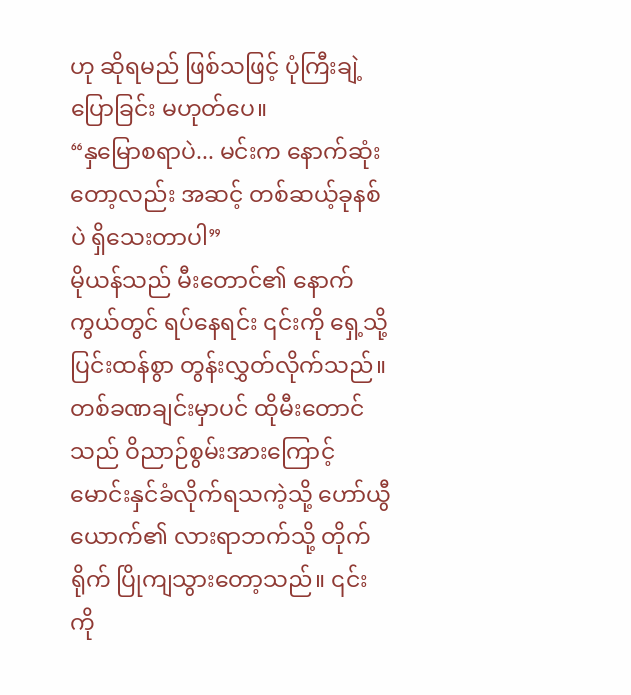ဟု ဆိုရမည် ဖြစ်သဖြင့် ပုံကြီးချဲ့ပြောခြင်း မဟုတ်ပေ။
“နှမြောစရာပဲ... မင်းက နောက်ဆုံးတော့လည်း အဆင့် တစ်ဆယ့်ခုနစ်ပဲ ရှိသေးတာပါ”
မိုယန်သည် မီးတောင်၏ နောက်ကွယ်တွင် ရပ်နေရင်း ၎င်းကို ရှေ့သို့ ပြင်းထန်စွာ တွန်းလွှတ်လိုက်သည်။ တစ်ခဏချင်းမှာပင် ထိုမီးတောင်သည် ဝိညာဉ်စွမ်းအားကြောင့် မောင်းနှင်ခံလိုက်ရသကဲ့သို့ ဟော်ယွီယောက်၏ လားရာဘက်သို့ တိုက်ရိုက် ပြိုကျသွားတော့သည်။ ၎င်းကို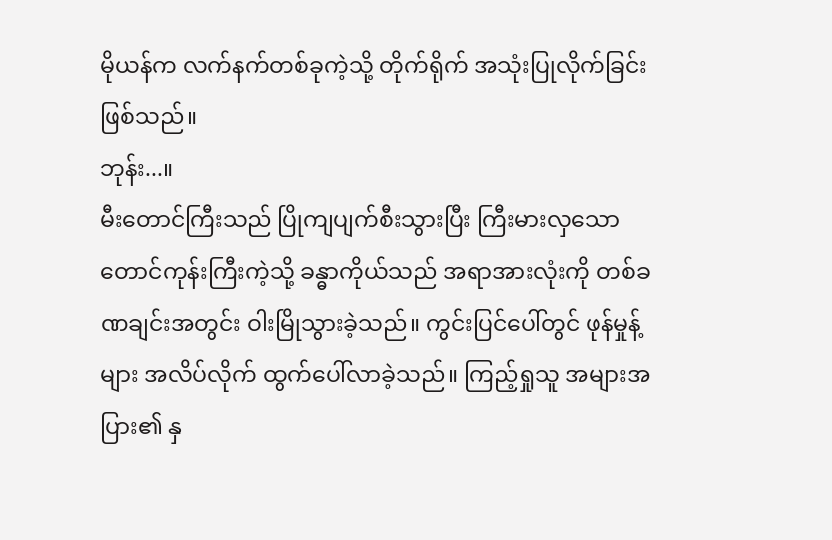မိုယန်က လက်နက်တစ်ခုကဲ့သို့ တိုက်ရိုက် အသုံးပြုလိုက်ခြင်း ဖြစ်သည်။
ဘုန်း...။
မီးတောင်ကြီးသည် ပြိုကျပျက်စီးသွားပြီး ကြီးမားလှသော တောင်ကုန်းကြီးကဲ့သို့ ခန္ဓာကိုယ်သည် အရာအားလုံးကို တစ်ခဏချင်းအတွင်း ဝါးမြိုသွားခဲ့သည်။ ကွင်းပြင်ပေါ်တွင် ဖုန်မှုန့်များ အလိပ်လိုက် ထွက်ပေါ်လာခဲ့သည်။ ကြည့်ရှုသူ အများအပြား၏ နှ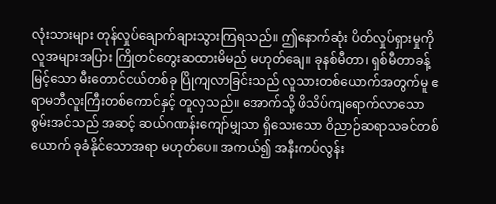လုံးသားများ တုန်လှုပ်ချောက်ချားသွားကြရသည်။ ဤနောက်ဆုံး ပိတ်လှုပ်ရှားမှုကို လူအများအပြား ကြိုတင်တွေးဆထားမိမည် မဟုတ်ချေ။ ခုနစ်မီတာ၊ ရှစ်မီတာခန့် မြင့်သော မီးတောင်ငယ်တစ်ခု ပြိုကျလာခြင်းသည် လူသားတစ်ယောက်အတွက်မူ ဧရာမဘီလူးကြီးတစ်ကောင်နှင့် တူလှသည်။ အောက်သို့ ဖိသိပ်ကျရောက်လာသော စွမ်းအင်သည် အဆင့် ဆယ်ဂဏန်းကျော်မျှသာ ရှိသေးသော ဝိညာဉ်ဆရာသခင်တစ်ယောက် ခုခံနိုင်သောအရာ မဟုတ်ပေ။ အကယ်၍ အနီးကပ်လွန်း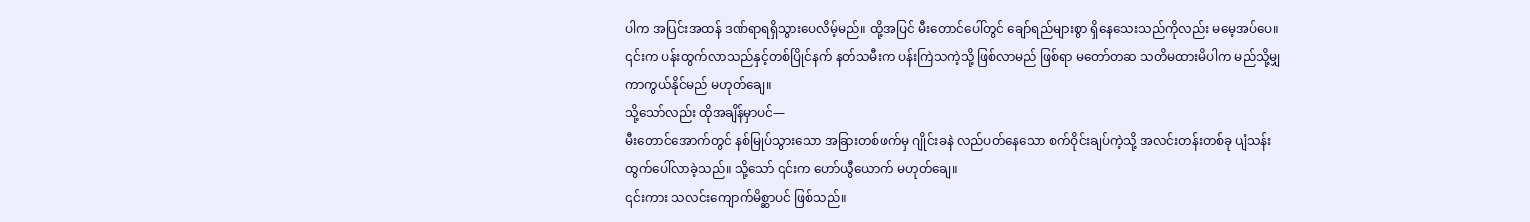ပါက အပြင်းအထန် ဒဏ်ရာရရှိသွားပေလိမ့်မည်။ ထို့အပြင် မီးတောင်ပေါ်တွင် ချော်ရည်များစွာ ရှိနေသေးသည်ကိုလည်း မမေ့အပ်ပေ။ ၎င်းက ပန်းထွက်လာသည်နှင့်တစ်ပြိုင်နက် နတ်သမီးက ပန်းကြဲသကဲ့သို့ ဖြစ်လာမည် ဖြစ်ရာ မတော်တဆ သတိမထားမိပါက မည်သို့မျှ ကာကွယ်နိုင်မည် မဟုတ်ချေ။
သို့သော်လည်း ထိုအချိန်မှာပင်—
မီးတောင်အောက်တွင် နစ်မြုပ်သွားသော အခြားတစ်ဖက်မှ ဂျိုင်းခနဲ လည်ပတ်နေသော စက်ဝိုင်းချပ်ကဲ့သို့ အလင်းတန်းတစ်ခု ပျံသန်းထွက်ပေါ်လာခဲ့သည်။ သို့သော် ၎င်းက ဟော်ယွီယောက် မဟုတ်ချေ။
၎င်းကား သလင်းကျောက်မိစ္ဆာပင် ဖြစ်သည်။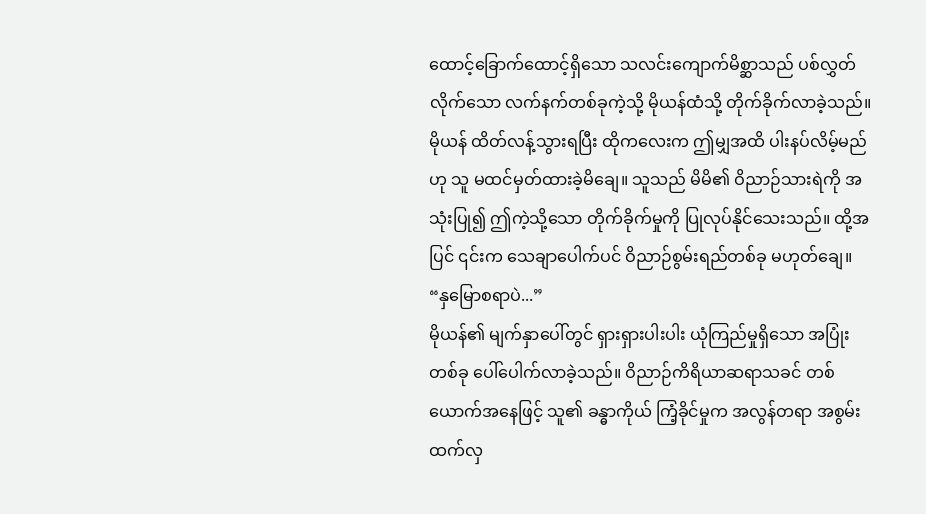ထောင့်ခြောက်ထောင့်ရှိသော သလင်းကျောက်မိစ္ဆာသည် ပစ်လွှတ်လိုက်သော လက်နက်တစ်ခုကဲ့သို့ မိုယန်ထံသို့ တိုက်ခိုက်လာခဲ့သည်။ မိုယန် ထိတ်လန့်သွားရပြီး ထိုကလေးက ဤမျှအထိ ပါးနပ်လိမ့်မည်ဟု သူ မထင်မှတ်ထားခဲ့မိချေ။ သူသည် မိမိ၏ ဝိညာဉ်သားရဲကို အသုံးပြု၍ ဤကဲ့သို့သော တိုက်ခိုက်မှုကို ပြုလုပ်နိုင်သေးသည်။ ထို့အပြင် ၎င်းက သေချာပေါက်ပင် ဝိညာဉ်စွမ်းရည်တစ်ခု မဟုတ်ချေ။
“နှမြောစရာပဲ...”
မိုယန်၏ မျက်နှာပေါ်တွင် ရှားရှားပါးပါး ယုံကြည်မှုရှိသော အပြုံးတစ်ခု ပေါ်ပေါက်လာခဲ့သည်။ ဝိညာဉ်ကိရိယာဆရာသခင် တစ်ယောက်အနေဖြင့် သူ၏ ခန္ဓာကိုယ် ကြံ့ခိုင်မှုက အလွန်တရာ အစွမ်းထက်လှ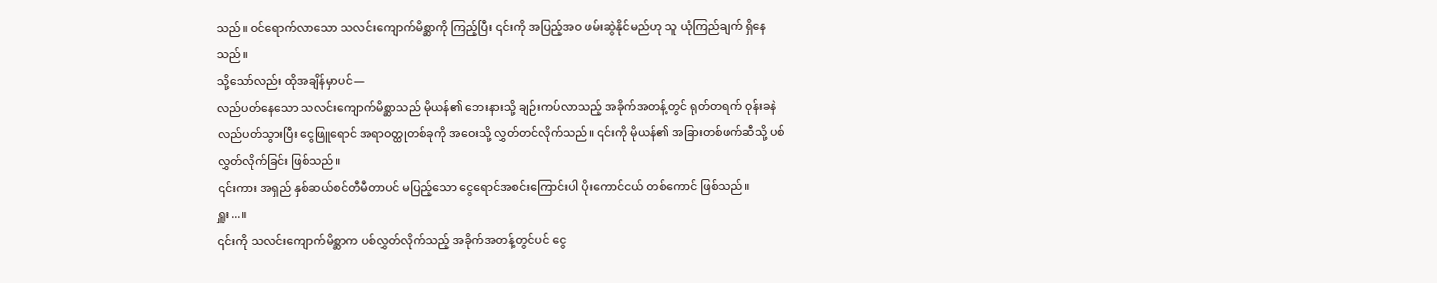သည်။ ဝင်ရောက်လာသော သလင်းကျောက်မိစ္ဆာကို ကြည့်ပြီး ၎င်းကို အပြည့်အဝ ဖမ်းဆွဲနိုင်မည်ဟု သူ ယုံကြည်ချက် ရှိနေသည်။
သို့သော်လည်း ထိုအချိန်မှာပင်—
လည်ပတ်နေသော သလင်းကျောက်မိစ္ဆာသည် မိုယန်၏ ဘေးနားသို့ ချဉ်းကပ်လာသည့် အခိုက်အတန့်တွင် ရုတ်တရက် ဝုန်းခနဲ လည်ပတ်သွားပြီး ငွေဖြူရောင် အရာဝတ္ထုတစ်ခုကို အဝေးသို့ လွှတ်တင်လိုက်သည်။ ၎င်းကို မိုယန်၏ အခြားတစ်ဖက်ဆီသို့ ပစ်လွှတ်လိုက်ခြင်း ဖြစ်သည်။
၎င်းကား အရှည် နှစ်ဆယ်စင်တီမီတာပင် မပြည့်သော ငွေရောင်အစင်းကြောင်းပါ ပိုးကောင်ငယ် တစ်ကောင် ဖြစ်သည်။
ရှူး...။
၎င်းကို သလင်းကျောက်မိစ္ဆာက ပစ်လွှတ်လိုက်သည့် အခိုက်အတန့်တွင်ပင် ငွေ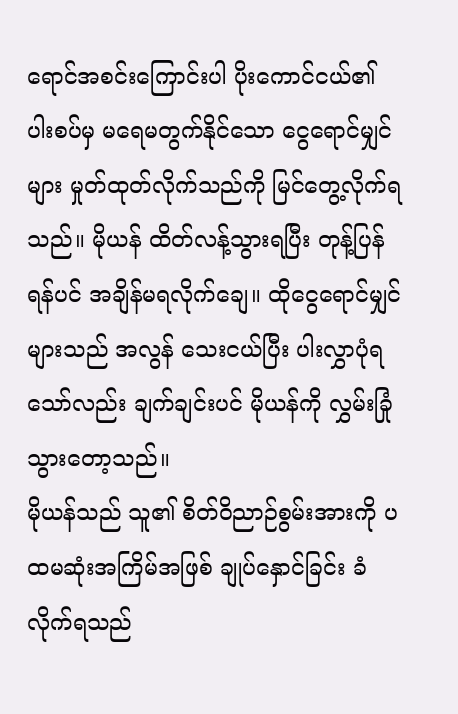ရောင်အစင်းကြောင်းပါ ပိုးကောင်ငယ်၏ ပါးစပ်မှ မရေမတွက်နိုင်သော ငွေရောင်မျှင်များ မှုတ်ထုတ်လိုက်သည်ကို မြင်တွေ့လိုက်ရသည်။ မိုယန် ထိတ်လန့်သွားရပြီး တုန့်ပြန်ရန်ပင် အချိန်မရလိုက်ချေ။ ထိုငွေရောင်မျှင်များသည် အလွန် သေးငယ်ပြီး ပါးလွှာပုံရသော်လည်း ချက်ချင်းပင် မိုယန်ကို လွှမ်းခြုံသွားတော့သည်။
မိုယန်သည် သူ၏ စိတ်ဝိညာဉ်စွမ်းအားကို ပထမဆုံးအကြိမ်အဖြစ် ချုပ်နှောင်ခြင်း ခံလိုက်ရသည်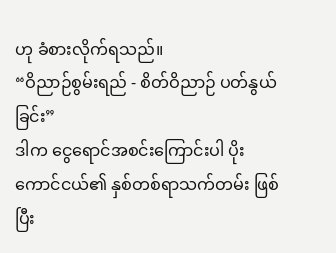ဟု ခံစားလိုက်ရသည်။
“ဝိညာဉ်စွမ်းရည် - စိတ်ဝိညာဉ် ပတ်နွယ်ခြင်း”
ဒါက ငွေရောင်အစင်းကြောင်းပါ ပိုးကောင်ငယ်၏ နှစ်တစ်ရာသက်တမ်း ဖြစ်ပြီး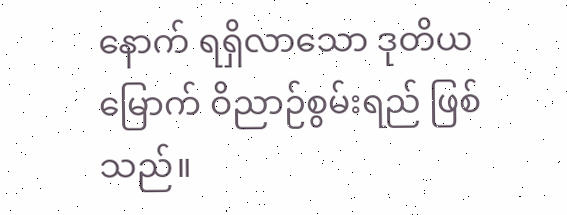နောက် ရရှိလာသော ဒုတိယမြောက် ဝိညာဉ်စွမ်းရည် ဖြစ်သည်။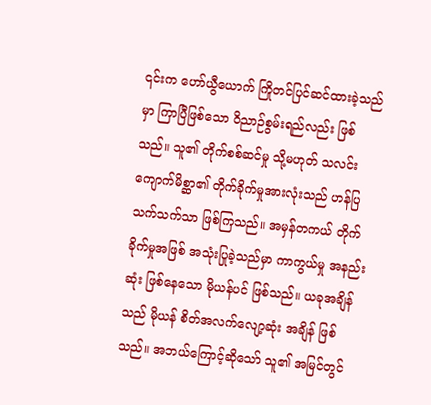၎င်းက ဟော်ယွီယောက် ကြိုတင်ပြင်ဆင်ထားခဲ့သည်မှာ ကြာပြီဖြစ်သော ဝိညာဉ်စွမ်းရည်လည်း ဖြစ်သည်။ သူ၏ တိုက်စစ်ဆင်မှု သို့မဟုတ် သလင်းကျောက်မိစ္ဆာ၏ တိုက်ခိုက်မှုအားလုံးသည် ဟန်ပြသက်သက်သာ ဖြစ်ကြသည်။ အမှန်တကယ် တိုက်ခိုက်မှုအဖြစ် အသုံးပြုခဲ့သည်မှာ ကာကွယ်မှု အနည်းဆုံး ဖြစ်နေသော မိုယန်ပင် ဖြစ်သည်။ ယခုအချိန်သည် မိုယန် စိတ်အလက်လျော့ဆုံး အချိန် ဖြစ်သည်။ အဘယ်ကြောင့်ဆိုသော် သူ၏ အမြင်တွင်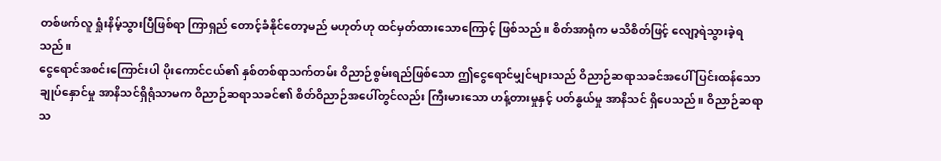တစ်ဖက်လူ ရှုံးနိမ့်သွားပြီဖြစ်ရာ ကြာရှည် တောင့်ခံနိုင်တော့မည် မဟုတ်ဟု ထင်မှတ်ထားသောကြောင့် ဖြစ်သည်။ စိတ်အာရုံက မသိစိတ်ဖြင့် လျော့ရဲသွားခဲ့ရသည်။
ငွေရောင်အစင်းကြောင်းပါ ပိုးကောင်ငယ်၏ နှစ်တစ်ရာသက်တမ်း ဝိညာဉ်စွမ်းရည်ဖြစ်သော ဤငွေရောင်မျှင်များသည် ဝိညာဉ်ဆရာသခင်အပေါ် ပြင်းထန်သော ချုပ်နှောင်မှု အာနိသင်ရှိရုံသာမက ဝိညာဉ်ဆရာသခင်၏ စိတ်ဝိညာဉ်အပေါ်တွင်လည်း ကြီးမားသော ဟန့်တားမှုနှင့် ပတ်နွယ်မှု အာနိသင် ရှိပေသည်။ ဝိညာဉ်ဆရာသ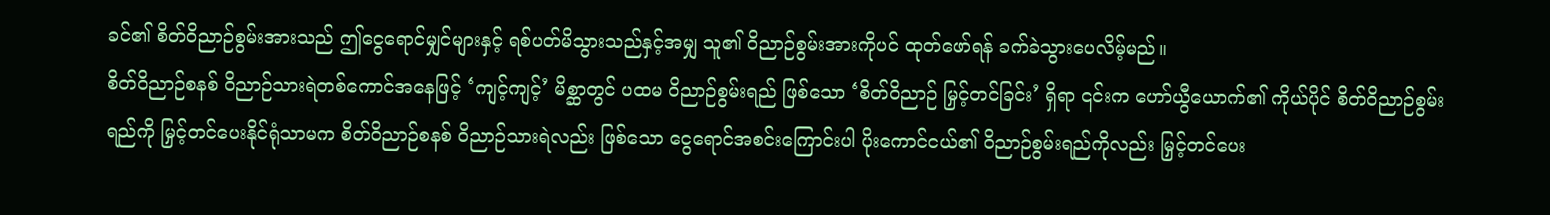ခင်၏ စိတ်ဝိညာဉ်စွမ်းအားသည် ဤငွေရောင်မျှင်များနှင့် ရစ်ပတ်မိသွားသည်နှင့်အမျှ သူ၏ ဝိညာဉ်စွမ်းအားကိုပင် ထုတ်ဖော်ရန် ခက်ခဲသွားပေလိမ့်မည်။
စိတ်ဝိညာဉ်စနစ် ဝိညာဉ်သားရဲတစ်ကောင်အနေဖြင့် ‘ကျင့်ကျင့်’ မိစ္ဆာတွင် ပထမ ဝိညာဉ်စွမ်းရည် ဖြစ်သော ‘စိတ်ဝိညာဉ် မြှင့်တင်ခြင်း’ ရှိရာ ၎င်းက ဟော်ယွီယောက်၏ ကိုယ်ပိုင် စိတ်ဝိညာဉ်စွမ်းရည်ကို မြှင့်တင်ပေးနိုင်ရုံသာမက စိတ်ဝိညာဉ်စနစ် ဝိညာဉ်သားရဲလည်း ဖြစ်သော ငွေရောင်အစင်းကြောင်းပါ ပိုးကောင်ငယ်၏ ဝိညာဉ်စွမ်းရည်ကိုလည်း မြှင့်တင်ပေး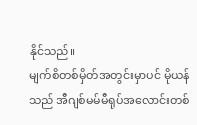နိုင်သည်။
မျက်စိတစ်မှိတ်အတွင်းမှာပင် မိုယန်သည် အီဂျစ်မမ်မီရုပ်အလောင်းတစ်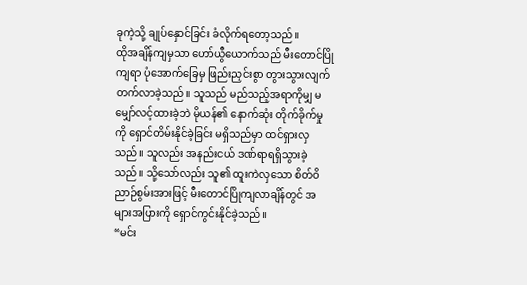ခုကဲ့သို့ ချုပ်နှောင်ခြင်း ခံလိုက်ရတော့သည်။
ထိုအချိန်ကျမှသာ ဟော်ယွီယောက်သည် မီးတောင်ပြိုကျရာ ပုံအောက်ခြေမှ ဖြည်းညှင်းစွာ တွားသွားလျက် တက်လာခဲ့သည်။ သူသည် မည်သည့်အရာကိုမျှ မမျှော်လင့်ထားခဲ့ဘဲ မိုယန်၏ နောက်ဆုံး တိုက်ခိုက်မှုကို ရှောင်တိမ်းနိုင်ခဲ့ခြင်း မရှိသည်မှာ ထင်ရှားလှသည်။ သူလည်း အနည်းငယ် ဒဏ်ရာရရှိသွားခဲ့သည်။ သို့သော်လည်း သူ၏ ထူးကဲလှသော စိတ်ဝိညာဉ်စွမ်းအားဖြင့် မီးတောင်ပြိုကျလာချိန်တွင် အများအပြားကို ရှောင်ကွင်းနိုင်ခဲ့သည်။
“မင်း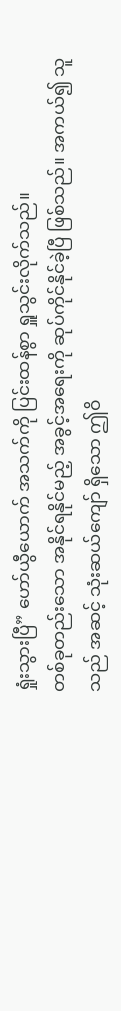ရှုံးသွားပြီ” ဟော်ယွီယောက် အသက်ကို ပြင်းထန်စွာ ရှူသွင်းလိုက်သည်။
တစ်ခုတည်းသော အနိုင်ရနိုင်မည့် အခွင့်အရေးကို ဆုပ်ကိုင်နိုင်ခဲ့ပြီ ဖြစ်သည်။ အကယ်၍ သူသည် အဆင့် သုံးဆယ်ကျော် ရှိသော ဤဝိ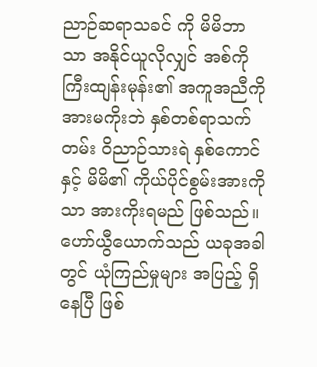ညာဉ်ဆရာသခင် ကို မိမိဘာသာ အနိုင်ယူလိုလျှင် အစ်ကိုကြီးထျန်းမုန်း၏ အကူအညီကို အားမကိုးဘဲ နှစ်တစ်ရာသက်တမ်း ဝိညာဉ်သားရဲ နှစ်ကောင်နှင့် မိမိ၏ ကိုယ်ပိုင်စွမ်းအားကိုသာ အားကိုးရမည် ဖြစ်သည်။ ဟော်ယွီယောက်သည် ယခုအခါတွင် ယုံကြည်မှုများ အပြည့် ရှိနေပြီ ဖြစ်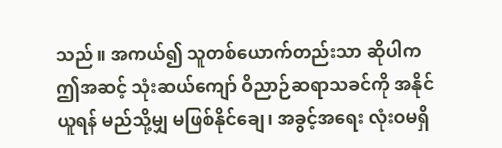သည်။ အကယ်၍ သူတစ်ယောက်တည်းသာ ဆိုပါက ဤအဆင့် သုံးဆယ်ကျော် ဝိညာဉ်ဆရာသခင်ကို အနိုင်ယူရန် မည်သို့မျှ မဖြစ်နိုင်ချေ၊ အခွင့်အရေး လုံးဝမရှိ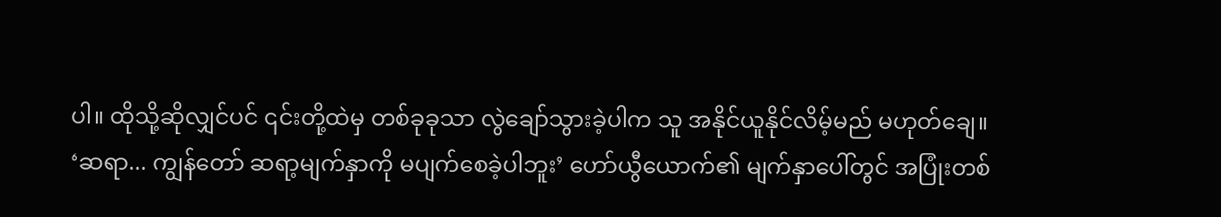ပါ။ ထိုသို့ဆိုလျှင်ပင် ၎င်းတို့ထဲမှ တစ်ခုခုသာ လွဲချော်သွားခဲ့ပါက သူ အနိုင်ယူနိုင်လိမ့်မည် မဟုတ်ချေ။
‘ဆရာ... ကျွန်တော် ဆရာ့မျက်နှာကို မပျက်စေခဲ့ပါဘူး’ ဟော်ယွီယောက်၏ မျက်နှာပေါ်တွင် အပြုံးတစ်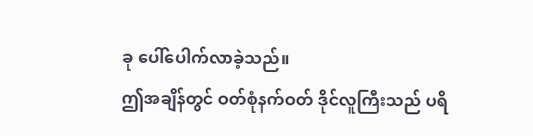ခု ပေါ်ပေါက်လာခဲ့သည်။
ဤအချိန်တွင် ဝတ်စုံနက်ဝတ် ဒိုင်လူကြီးသည် ပရိ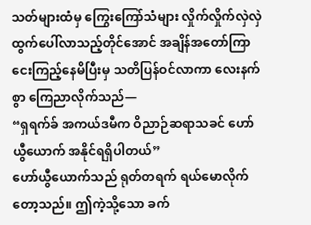သတ်များထံမှ ကြွေးကြော်သံများ လှိုက်လှိုက်လှဲလှဲ ထွက်ပေါ်လာသည့်တိုင်အောင် အချိန်အတော်ကြာ ငေးကြည့်နေမိပြီးမှ သတိပြန်ဝင်လာကာ လေးနက်စွာ ကြေညာလိုက်သည်—
“ရှရက်ခ် အကယ်ဒမီက ဝိညာဉ်ဆရာသခင် ဟော်ယွီယောက် အနိုင်ရရှိပါတယ်”
ဟော်ယွီယောက်သည် ရုတ်တရက် ရယ်မောလိုက်တော့သည်။ ဤကဲ့သို့သော ခက်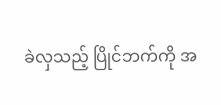ခဲလှသည့် ပြိုင်ဘက်ကို အ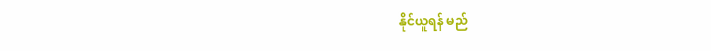နိုင်ယူရန် မည်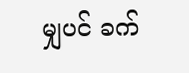မျှပင် ခက်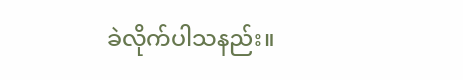ခဲလိုက်ပါသနည်း။